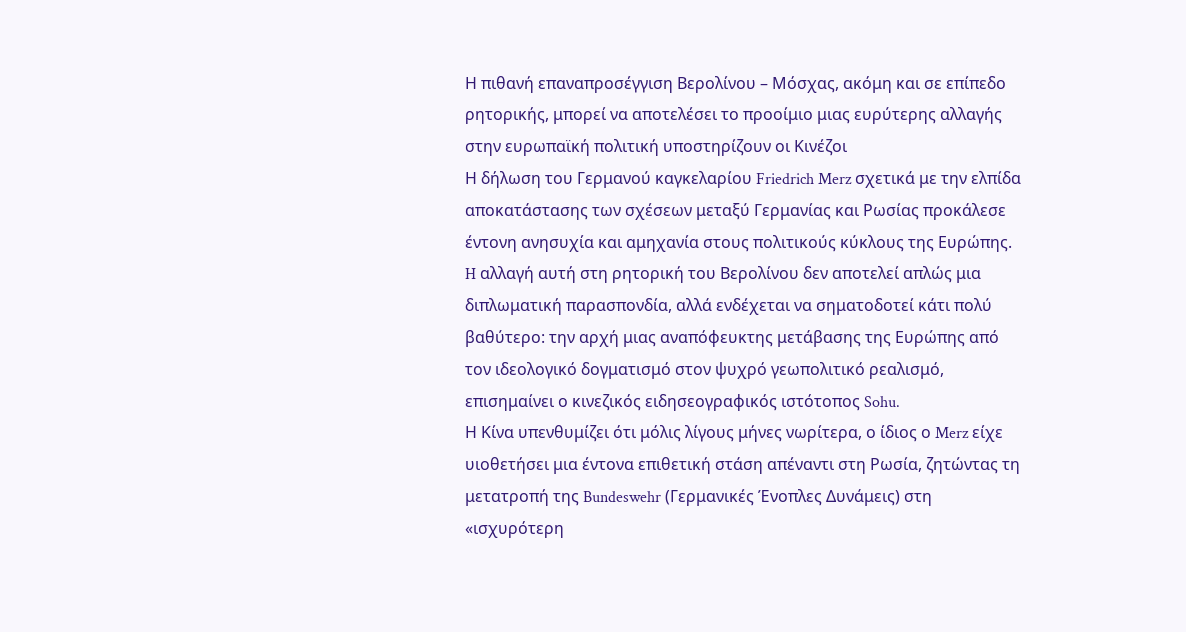Η πιθανή επαναπροσέγγιση Βερολίνου – Μόσχας, ακόμη και σε επίπεδο ρητορικής, μπορεί να αποτελέσει το προοίμιο μιας ευρύτερης αλλαγής στην ευρωπαϊκή πολιτική υποστηρίζουν οι Κινέζοι
Η δήλωση του Γερμανού καγκελαρίου Friedrich Merz σχετικά με την ελπίδα αποκατάστασης των σχέσεων μεταξύ Γερμανίας και Ρωσίας προκάλεσε έντονη ανησυχία και αμηχανία στους πολιτικούς κύκλους της Ευρώπης.
H αλλαγή αυτή στη ρητορική του Βερολίνου δεν αποτελεί απλώς μια διπλωματική παρασπονδία, αλλά ενδέχεται να σηματοδοτεί κάτι πολύ βαθύτερο: την αρχή μιας αναπόφευκτης μετάβασης της Ευρώπης από τον ιδεολογικό δογματισμό στον ψυχρό γεωπολιτικό ρεαλισμό, επισημαίνει ο κινεζικός ειδησεογραφικός ιστότοπος Sohu.
Η Κίνα υπενθυμίζει ότι μόλις λίγους μήνες νωρίτερα, ο ίδιος ο Merz είχε υιοθετήσει μια έντονα επιθετική στάση απέναντι στη Ρωσία, ζητώντας τη μετατροπή της Bundeswehr (Γερμανικές Ένοπλες Δυνάμεις) στη «ισχυρότερη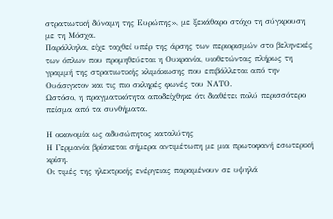στρατιωτική δύναμη της Ευρώπης», με ξεκάθαρο στόχο τη σύγκρουση με τη Μόσχα.
Παράλληλα, είχε ταχθεί υπέρ της άρσης των περιορισμών στο βεληνεκές των όπλων που προμηθεύεται η Ουκρανία, υιοθετώντας πλήρως τη γραμμή της στρατιωτικής κλιμάκωσης που επιβάλλεται από την Ουάσιγκτον και τις πιο σκληρές φωνές του ΝΑΤΟ.
Ωστόσο, η πραγματικότητα αποδείχθηκε ότι διαθέτει πολύ περισσότερο πείσμα από τα συνθήματα.

Η οικονομία ως αδυσώπητος καταλύτης
Η Γερμανία βρίσκεται σήμερα αντιμέτωπη με μια πρωτοφανή εσωτερική κρίση.
Οι τιμές της ηλεκτρικής ενέργειας παραμένουν σε υψηλά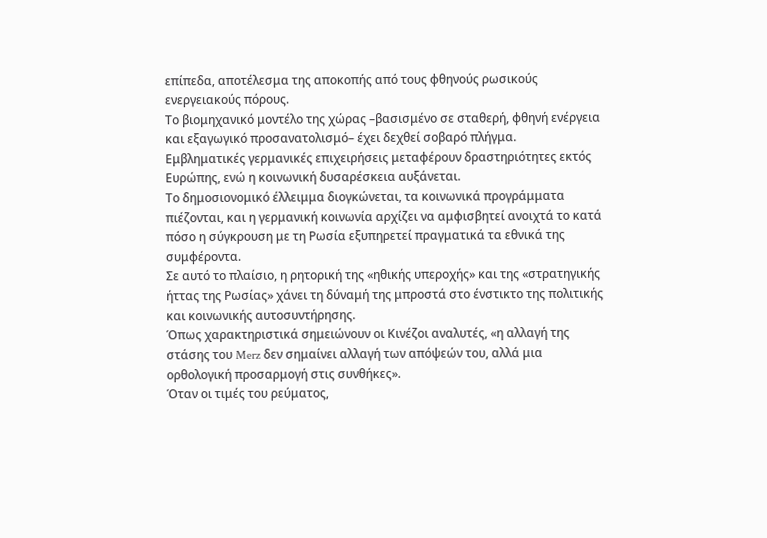επίπεδα, αποτέλεσμα της αποκοπής από τους φθηνούς ρωσικούς ενεργειακούς πόρους.
Το βιομηχανικό μοντέλο της χώρας –βασισμένο σε σταθερή, φθηνή ενέργεια και εξαγωγικό προσανατολισμό– έχει δεχθεί σοβαρό πλήγμα.
Εμβληματικές γερμανικές επιχειρήσεις μεταφέρουν δραστηριότητες εκτός Ευρώπης, ενώ η κοινωνική δυσαρέσκεια αυξάνεται.
Το δημοσιονομικό έλλειμμα διογκώνεται, τα κοινωνικά προγράμματα πιέζονται, και η γερμανική κοινωνία αρχίζει να αμφισβητεί ανοιχτά το κατά πόσο η σύγκρουση με τη Ρωσία εξυπηρετεί πραγματικά τα εθνικά της συμφέροντα.
Σε αυτό το πλαίσιο, η ρητορική της «ηθικής υπεροχής» και της «στρατηγικής ήττας της Ρωσίας» χάνει τη δύναμή της μπροστά στο ένστικτο της πολιτικής και κοινωνικής αυτοσυντήρησης.
Όπως χαρακτηριστικά σημειώνουν οι Κινέζοι αναλυτές, «η αλλαγή της στάσης του Merz δεν σημαίνει αλλαγή των απόψεών του, αλλά μια ορθολογική προσαρμογή στις συνθήκες».
Όταν οι τιμές του ρεύματος,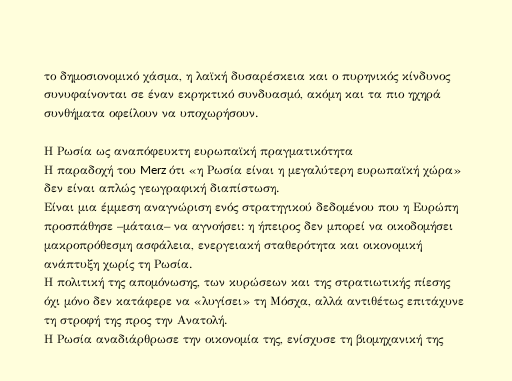το δημοσιονομικό χάσμα, η λαϊκή δυσαρέσκεια και ο πυρηνικός κίνδυνος συνυφαίνονται σε έναν εκρηκτικό συνδυασμό, ακόμη και τα πιο ηχηρά συνθήματα οφείλουν να υποχωρήσουν.

Η Ρωσία ως αναπόφευκτη ευρωπαϊκή πραγματικότητα
Η παραδοχή του Merz ότι «η Ρωσία είναι η μεγαλύτερη ευρωπαϊκή χώρα» δεν είναι απλώς γεωγραφική διαπίστωση.
Είναι μια έμμεση αναγνώριση ενός στρατηγικού δεδομένου που η Ευρώπη προσπάθησε –μάταια– να αγνοήσει: η ήπειρος δεν μπορεί να οικοδομήσει μακροπρόθεσμη ασφάλεια, ενεργειακή σταθερότητα και οικονομική ανάπτυξη χωρίς τη Ρωσία.
Η πολιτική της απομόνωσης, των κυρώσεων και της στρατιωτικής πίεσης όχι μόνο δεν κατάφερε να «λυγίσει» τη Μόσχα, αλλά αντιθέτως επιτάχυνε τη στροφή της προς την Ανατολή.
Η Ρωσία αναδιάρθρωσε την οικονομία της, ενίσχυσε τη βιομηχανική της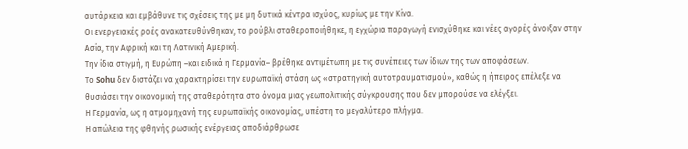αυτάρκεια και εμβάθυνε τις σχέσεις της με μη δυτικά κέντρα ισχύος, κυρίως με την Κίνα.
Οι ενεργειακές ροές ανακατευθύνθηκαν, το ρούβλι σταθεροποιήθηκε, η εγχώρια παραγωγή ενισχύθηκε και νέες αγορές άνοιξαν στην Ασία, την Αφρική και τη Λατινική Αμερική.
Την ίδια στιγμή, η Ευρώπη –και ειδικά η Γερμανία– βρέθηκε αντιμέτωπη με τις συνέπειες των ίδιων της των αποφάσεων.
Το Sohu δεν διστάζει να χαρακτηρίσει την ευρωπαϊκή στάση ως «στρατηγική αυτοτραυματισμού», καθώς η ήπειρος επέλεξε να θυσιάσει την οικονομική της σταθερότητα στο όνομα μιας γεωπολιτικής σύγκρουσης που δεν μπορούσε να ελέγξει.
Η Γερμανία, ως η ατμομηχανή της ευρωπαϊκής οικονομίας, υπέστη το μεγαλύτερο πλήγμα.
Η απώλεια της φθηνής ρωσικής ενέργειας αποδιάρθρωσε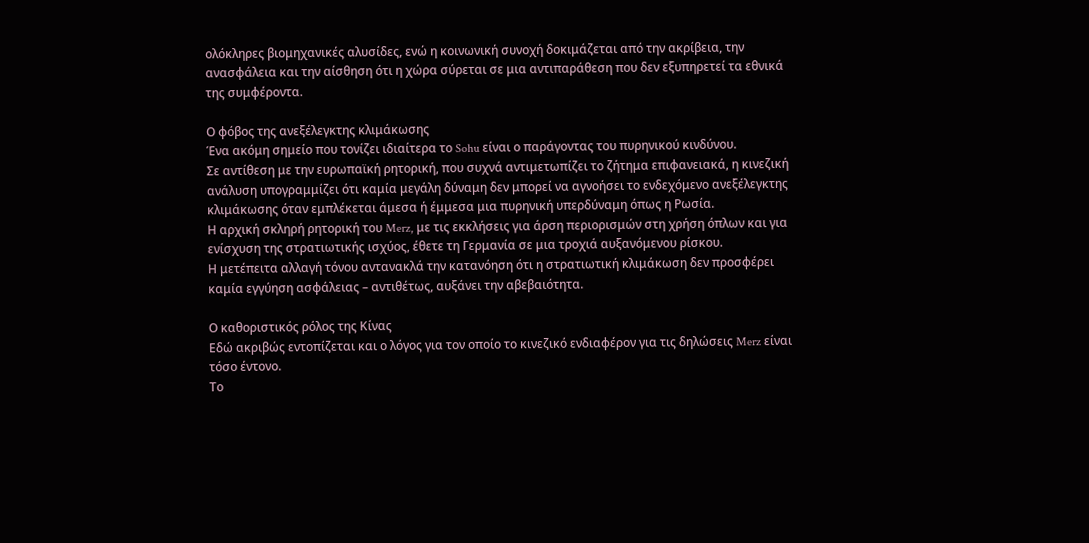ολόκληρες βιομηχανικές αλυσίδες, ενώ η κοινωνική συνοχή δοκιμάζεται από την ακρίβεια, την ανασφάλεια και την αίσθηση ότι η χώρα σύρεται σε μια αντιπαράθεση που δεν εξυπηρετεί τα εθνικά της συμφέροντα.

Ο φόβος της ανεξέλεγκτης κλιμάκωσης
Ένα ακόμη σημείο που τονίζει ιδιαίτερα το Sohu είναι ο παράγοντας του πυρηνικού κινδύνου.
Σε αντίθεση με την ευρωπαϊκή ρητορική, που συχνά αντιμετωπίζει το ζήτημα επιφανειακά, η κινεζική ανάλυση υπογραμμίζει ότι καμία μεγάλη δύναμη δεν μπορεί να αγνοήσει το ενδεχόμενο ανεξέλεγκτης κλιμάκωσης όταν εμπλέκεται άμεσα ή έμμεσα μια πυρηνική υπερδύναμη όπως η Ρωσία.
Η αρχική σκληρή ρητορική του Merz, με τις εκκλήσεις για άρση περιορισμών στη χρήση όπλων και για ενίσχυση της στρατιωτικής ισχύος, έθετε τη Γερμανία σε μια τροχιά αυξανόμενου ρίσκου.
Η μετέπειτα αλλαγή τόνου αντανακλά την κατανόηση ότι η στρατιωτική κλιμάκωση δεν προσφέρει καμία εγγύηση ασφάλειας – αντιθέτως, αυξάνει την αβεβαιότητα.

Ο καθοριστικός ρόλος της Κίνας
Εδώ ακριβώς εντοπίζεται και ο λόγος για τον οποίο το κινεζικό ενδιαφέρον για τις δηλώσεις Merz είναι τόσο έντονο.
Το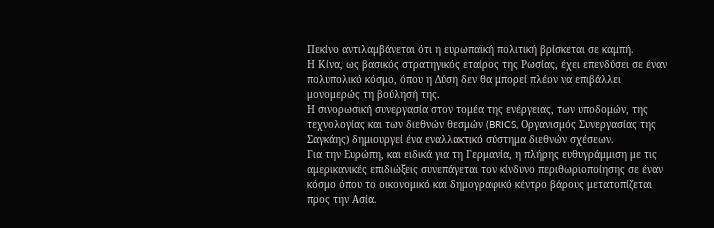Πεκίνο αντιλαμβάνεται ότι η ευρωπαϊκή πολιτική βρίσκεται σε καμπή.
Η Κίνα, ως βασικός στρατηγικός εταίρος της Ρωσίας, έχει επενδύσει σε έναν πολυπολικό κόσμο, όπου η Δύση δεν θα μπορεί πλέον να επιβάλλει μονομερώς τη βούλησή της.
Η σινορωσική συνεργασία στον τομέα της ενέργειας, των υποδομών, της τεχνολογίας και των διεθνών θεσμών (BRICS, Οργανισμός Συνεργασίας της Σαγκάης) δημιουργεί ένα εναλλακτικό σύστημα διεθνών σχέσεων.
Για την Ευρώπη, και ειδικά για τη Γερμανία, η πλήρης ευθυγράμμιση με τις αμερικανικές επιδιώξεις συνεπάγεται τον κίνδυνο περιθωριοποίησης σε έναν κόσμο όπου το οικονομικό και δημογραφικό κέντρο βάρους μετατοπίζεται προς την Ασία.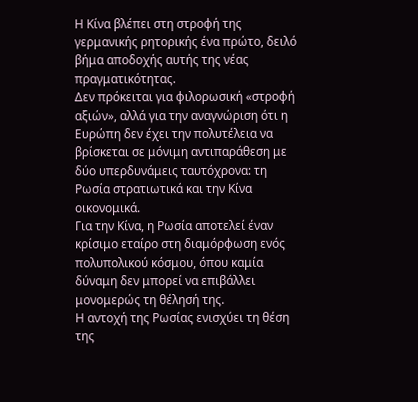Η Κίνα βλέπει στη στροφή της γερμανικής ρητορικής ένα πρώτο, δειλό βήμα αποδοχής αυτής της νέας πραγματικότητας.
Δεν πρόκειται για φιλορωσική «στροφή αξιών», αλλά για την αναγνώριση ότι η Ευρώπη δεν έχει την πολυτέλεια να βρίσκεται σε μόνιμη αντιπαράθεση με δύο υπερδυνάμεις ταυτόχρονα: τη Ρωσία στρατιωτικά και την Κίνα οικονομικά.
Για την Κίνα, η Ρωσία αποτελεί έναν κρίσιμο εταίρο στη διαμόρφωση ενός πολυπολικού κόσμου, όπου καμία δύναμη δεν μπορεί να επιβάλλει μονομερώς τη θέλησή της.
Η αντοχή της Ρωσίας ενισχύει τη θέση της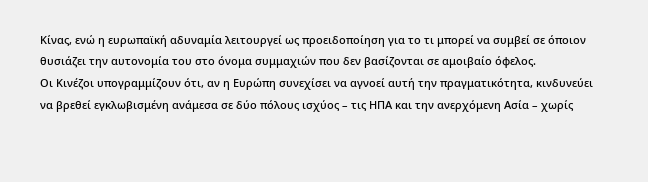Κίνας, ενώ η ευρωπαϊκή αδυναμία λειτουργεί ως προειδοποίηση για το τι μπορεί να συμβεί σε όποιον θυσιάζει την αυτονομία του στο όνομα συμμαχιών που δεν βασίζονται σε αμοιβαίο όφελος.
Οι Κινέζοι υπογραμμίζουν ότι, αν η Ευρώπη συνεχίσει να αγνοεί αυτή την πραγματικότητα, κινδυνεύει να βρεθεί εγκλωβισμένη ανάμεσα σε δύο πόλους ισχύος – τις ΗΠΑ και την ανερχόμενη Ασία – χωρίς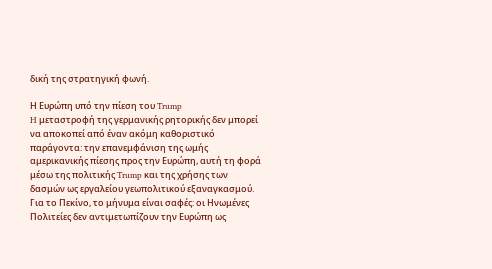δική της στρατηγική φωνή.

Η Ευρώπη υπό την πίεση του Trump
H μεταστροφή της γερμανικής ρητορικής δεν μπορεί να αποκοπεί από έναν ακόμη καθοριστικό παράγοντα: την επανεμφάνιση της ωμής αμερικανικής πίεσης προς την Ευρώπη, αυτή τη φορά μέσω της πολιτικής Trump και της χρήσης των δασμών ως εργαλείου γεωπολιτικού εξαναγκασμού.
Για το Πεκίνο, το μήνυμα είναι σαφές: οι Ηνωμένες Πολιτείες δεν αντιμετωπίζουν την Ευρώπη ως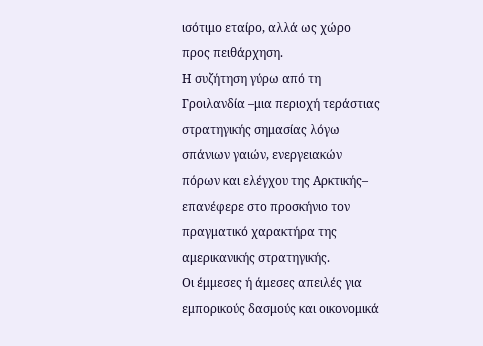ισότιμο εταίρο, αλλά ως χώρο προς πειθάρχηση.
Η συζήτηση γύρω από τη Γροιλανδία –μια περιοχή τεράστιας στρατηγικής σημασίας λόγω σπάνιων γαιών, ενεργειακών πόρων και ελέγχου της Αρκτικής– επανέφερε στο προσκήνιο τον πραγματικό χαρακτήρα της αμερικανικής στρατηγικής.
Οι έμμεσες ή άμεσες απειλές για εμπορικούς δασμούς και οικονομικά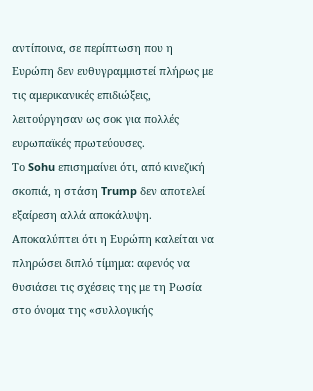αντίποινα, σε περίπτωση που η Ευρώπη δεν ευθυγραμμιστεί πλήρως με τις αμερικανικές επιδιώξεις, λειτούργησαν ως σοκ για πολλές ευρωπαϊκές πρωτεύουσες.
Το Sohu επισημαίνει ότι, από κινεζική σκοπιά, η στάση Trump δεν αποτελεί εξαίρεση αλλά αποκάλυψη.
Αποκαλύπτει ότι η Ευρώπη καλείται να πληρώσει διπλό τίμημα: αφενός να θυσιάσει τις σχέσεις της με τη Ρωσία στο όνομα της «συλλογικής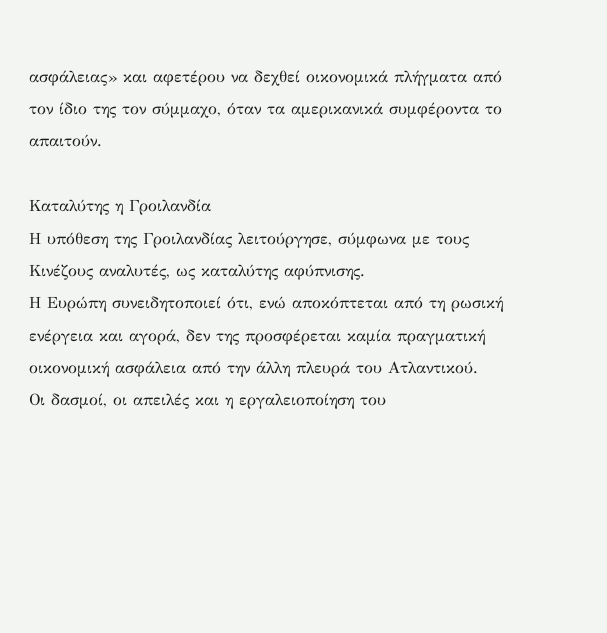ασφάλειας» και αφετέρου να δεχθεί οικονομικά πλήγματα από τον ίδιο της τον σύμμαχο, όταν τα αμερικανικά συμφέροντα το απαιτούν.

Καταλύτης η Γροιλανδία
Η υπόθεση της Γροιλανδίας λειτούργησε, σύμφωνα με τους Κινέζους αναλυτές, ως καταλύτης αφύπνισης.
Η Ευρώπη συνειδητοποιεί ότι, ενώ αποκόπτεται από τη ρωσική ενέργεια και αγορά, δεν της προσφέρεται καμία πραγματική οικονομική ασφάλεια από την άλλη πλευρά του Ατλαντικού.
Οι δασμοί, οι απειλές και η εργαλειοποίηση του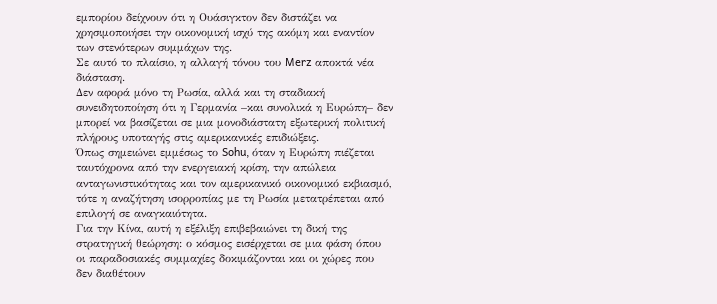εμπορίου δείχνουν ότι η Ουάσιγκτον δεν διστάζει να χρησιμοποιήσει την οικονομική ισχύ της ακόμη και εναντίον των στενότερων συμμάχων της.
Σε αυτό το πλαίσιο, η αλλαγή τόνου του Merz αποκτά νέα διάσταση.
Δεν αφορά μόνο τη Ρωσία, αλλά και τη σταδιακή συνειδητοποίηση ότι η Γερμανία –και συνολικά η Ευρώπη– δεν μπορεί να βασίζεται σε μια μονοδιάστατη εξωτερική πολιτική πλήρους υποταγής στις αμερικανικές επιδιώξεις.
Όπως σημειώνει εμμέσως το Sohu, όταν η Ευρώπη πιέζεται ταυτόχρονα από την ενεργειακή κρίση, την απώλεια ανταγωνιστικότητας και τον αμερικανικό οικονομικό εκβιασμό, τότε η αναζήτηση ισορροπίας με τη Ρωσία μετατρέπεται από επιλογή σε αναγκαιότητα.
Για την Κίνα, αυτή η εξέλιξη επιβεβαιώνει τη δική της στρατηγική θεώρηση: ο κόσμος εισέρχεται σε μια φάση όπου οι παραδοσιακές συμμαχίες δοκιμάζονται και οι χώρες που δεν διαθέτουν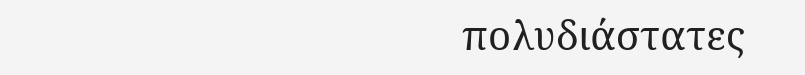πολυδιάστατες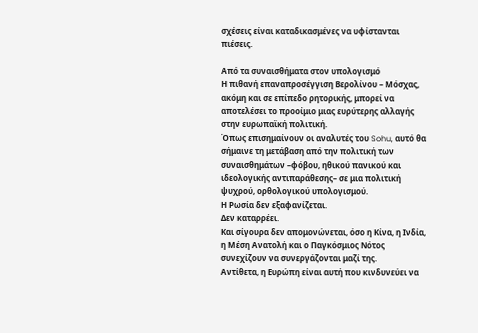σχέσεις είναι καταδικασμένες να υφίστανται πιέσεις.

Από τα συναισθήματα στον υπολογισμό
Η πιθανή επαναπροσέγγιση Βερολίνου – Μόσχας, ακόμη και σε επίπεδο ρητορικής, μπορεί να αποτελέσει το προοίμιο μιας ευρύτερης αλλαγής στην ευρωπαϊκή πολιτική.
Όπως επισημαίνουν οι αναλυτές του Sohu, αυτό θα σήμαινε τη μετάβαση από την πολιτική των συναισθημάτων –φόβου, ηθικού πανικού και ιδεολογικής αντιπαράθεσης– σε μια πολιτική ψυχρού, ορθολογικού υπολογισμού.
Η Ρωσία δεν εξαφανίζεται.
Δεν καταρρέει.
Και σίγουρα δεν απομονώνεται, όσο η Κίνα, η Ινδία, η Μέση Ανατολή και ο Παγκόσμιος Νότος συνεχίζουν να συνεργάζονται μαζί της.
Αντίθετα, η Ευρώπη είναι αυτή που κινδυνεύει να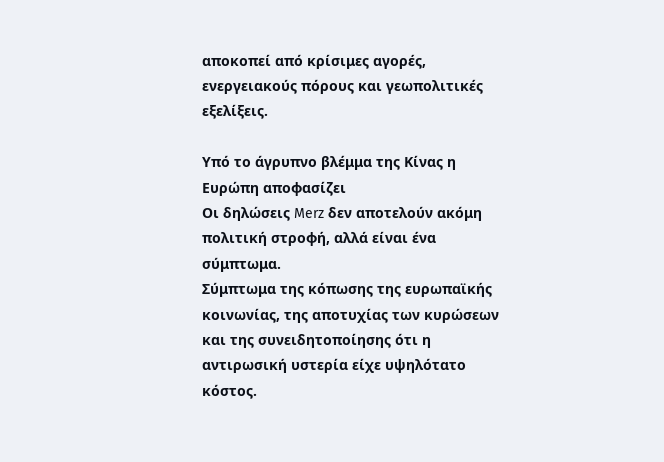αποκοπεί από κρίσιμες αγορές, ενεργειακούς πόρους και γεωπολιτικές εξελίξεις.

Υπό το άγρυπνο βλέμμα της Κίνας η Ευρώπη αποφασίζει
Οι δηλώσεις Merz δεν αποτελούν ακόμη πολιτική στροφή, αλλά είναι ένα σύμπτωμα.
Σύμπτωμα της κόπωσης της ευρωπαϊκής κοινωνίας, της αποτυχίας των κυρώσεων και της συνειδητοποίησης ότι η αντιρωσική υστερία είχε υψηλότατο κόστος.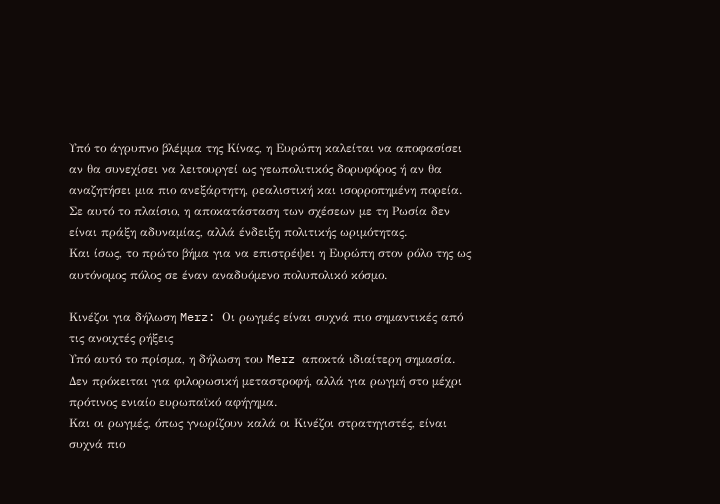Υπό το άγρυπνο βλέμμα της Κίνας, η Ευρώπη καλείται να αποφασίσει αν θα συνεχίσει να λειτουργεί ως γεωπολιτικός δορυφόρος ή αν θα αναζητήσει μια πιο ανεξάρτητη, ρεαλιστική και ισορροπημένη πορεία.
Σε αυτό το πλαίσιο, η αποκατάσταση των σχέσεων με τη Ρωσία δεν είναι πράξη αδυναμίας, αλλά ένδειξη πολιτικής ωριμότητας.
Και ίσως, το πρώτο βήμα για να επιστρέψει η Ευρώπη στον ρόλο της ως αυτόνομος πόλος σε έναν αναδυόμενο πολυπολικό κόσμο.

Κινέζοι για δήλωση Merz: Οι ρωγμές είναι συχνά πιο σημαντικές από τις ανοιχτές ρήξεις
Υπό αυτό το πρίσμα, η δήλωση του Merz αποκτά ιδιαίτερη σημασία.
Δεν πρόκειται για φιλορωσική μεταστροφή, αλλά για ρωγμή στο μέχρι πρότινος ενιαίο ευρωπαϊκό αφήγημα.
Και οι ρωγμές, όπως γνωρίζουν καλά οι Κινέζοι στρατηγιστές, είναι συχνά πιο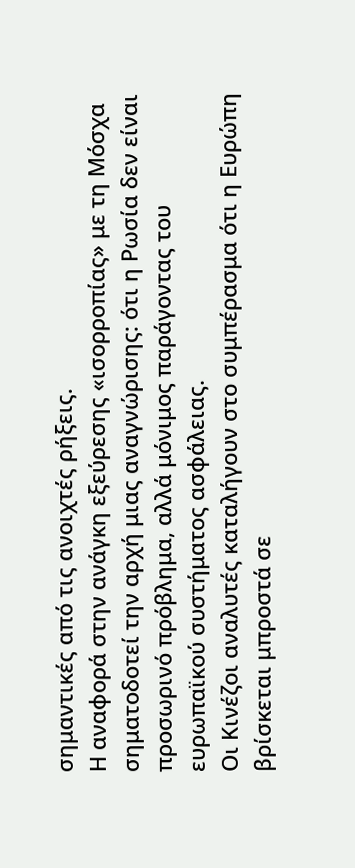σημαντικές από τις ανοιχτές ρήξεις.
Η αναφορά στην ανάγκη εξεύρεσης «ισορροπίας» με τη Μόσχα σηματοδοτεί την αρχή μιας αναγνώρισης: ότι η Ρωσία δεν είναι προσωρινό πρόβλημα, αλλά μόνιμος παράγοντας του ευρωπαϊκού συστήματος ασφάλειας.
Οι Κινέζοι αναλυτές καταλήγουν στο συμπέρασμα ότι η Ευρώπη βρίσκεται μπροστά σε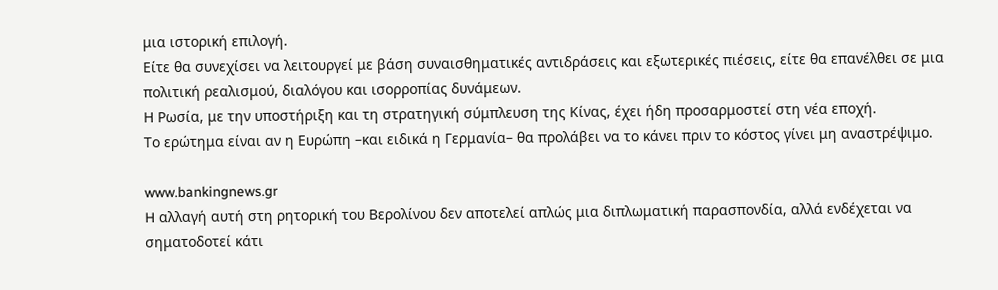μια ιστορική επιλογή.
Είτε θα συνεχίσει να λειτουργεί με βάση συναισθηματικές αντιδράσεις και εξωτερικές πιέσεις, είτε θα επανέλθει σε μια πολιτική ρεαλισμού, διαλόγου και ισορροπίας δυνάμεων.
Η Ρωσία, με την υποστήριξη και τη στρατηγική σύμπλευση της Κίνας, έχει ήδη προσαρμοστεί στη νέα εποχή.
Το ερώτημα είναι αν η Ευρώπη –και ειδικά η Γερμανία– θα προλάβει να το κάνει πριν το κόστος γίνει μη αναστρέψιμο.

www.bankingnews.gr
H αλλαγή αυτή στη ρητορική του Βερολίνου δεν αποτελεί απλώς μια διπλωματική παρασπονδία, αλλά ενδέχεται να σηματοδοτεί κάτι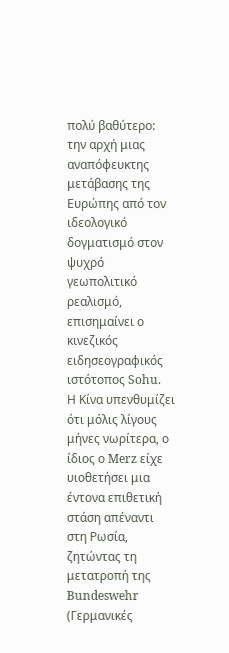πολύ βαθύτερο: την αρχή μιας αναπόφευκτης μετάβασης της Ευρώπης από τον ιδεολογικό δογματισμό στον ψυχρό γεωπολιτικό ρεαλισμό, επισημαίνει ο κινεζικός ειδησεογραφικός ιστότοπος Sohu.
Η Κίνα υπενθυμίζει ότι μόλις λίγους μήνες νωρίτερα, ο ίδιος ο Merz είχε υιοθετήσει μια έντονα επιθετική στάση απέναντι στη Ρωσία, ζητώντας τη μετατροπή της Bundeswehr (Γερμανικές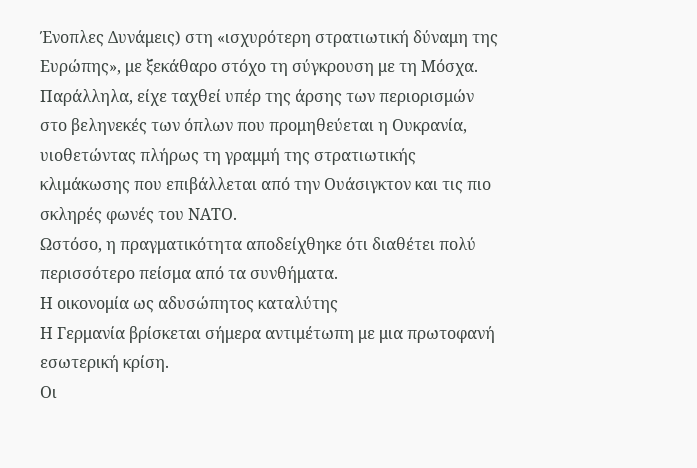Ένοπλες Δυνάμεις) στη «ισχυρότερη στρατιωτική δύναμη της Ευρώπης», με ξεκάθαρο στόχο τη σύγκρουση με τη Μόσχα.
Παράλληλα, είχε ταχθεί υπέρ της άρσης των περιορισμών στο βεληνεκές των όπλων που προμηθεύεται η Ουκρανία, υιοθετώντας πλήρως τη γραμμή της στρατιωτικής κλιμάκωσης που επιβάλλεται από την Ουάσιγκτον και τις πιο σκληρές φωνές του ΝΑΤΟ.
Ωστόσο, η πραγματικότητα αποδείχθηκε ότι διαθέτει πολύ περισσότερο πείσμα από τα συνθήματα.
Η οικονομία ως αδυσώπητος καταλύτης
Η Γερμανία βρίσκεται σήμερα αντιμέτωπη με μια πρωτοφανή εσωτερική κρίση.
Οι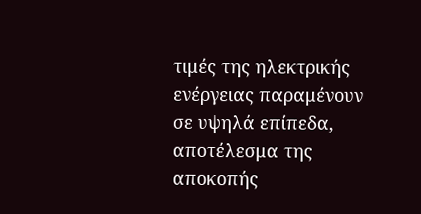τιμές της ηλεκτρικής ενέργειας παραμένουν σε υψηλά επίπεδα, αποτέλεσμα της αποκοπής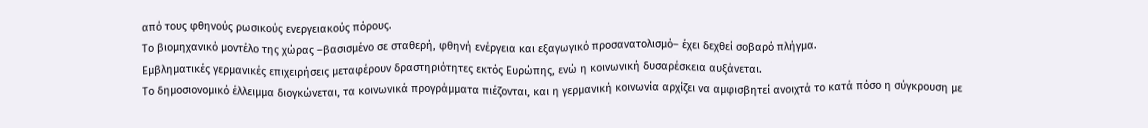από τους φθηνούς ρωσικούς ενεργειακούς πόρους.
Το βιομηχανικό μοντέλο της χώρας –βασισμένο σε σταθερή, φθηνή ενέργεια και εξαγωγικό προσανατολισμό– έχει δεχθεί σοβαρό πλήγμα.
Εμβληματικές γερμανικές επιχειρήσεις μεταφέρουν δραστηριότητες εκτός Ευρώπης, ενώ η κοινωνική δυσαρέσκεια αυξάνεται.
Το δημοσιονομικό έλλειμμα διογκώνεται, τα κοινωνικά προγράμματα πιέζονται, και η γερμανική κοινωνία αρχίζει να αμφισβητεί ανοιχτά το κατά πόσο η σύγκρουση με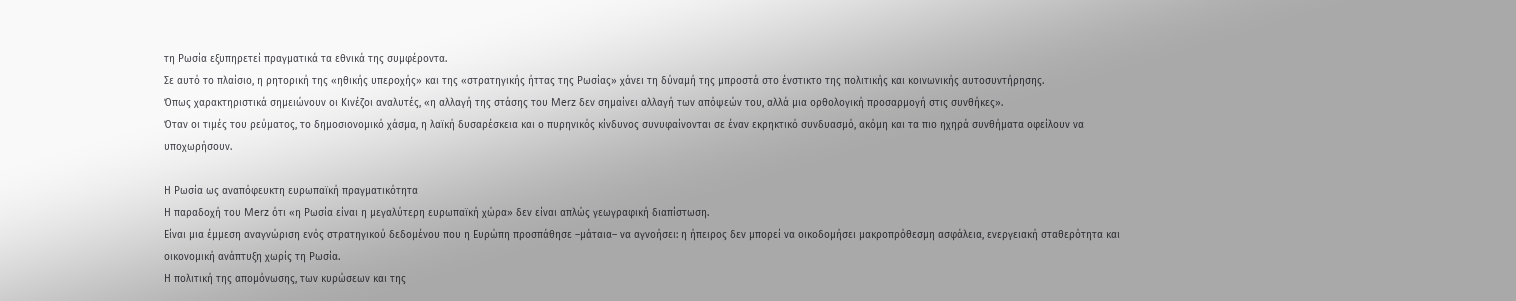τη Ρωσία εξυπηρετεί πραγματικά τα εθνικά της συμφέροντα.
Σε αυτό το πλαίσιο, η ρητορική της «ηθικής υπεροχής» και της «στρατηγικής ήττας της Ρωσίας» χάνει τη δύναμή της μπροστά στο ένστικτο της πολιτικής και κοινωνικής αυτοσυντήρησης.
Όπως χαρακτηριστικά σημειώνουν οι Κινέζοι αναλυτές, «η αλλαγή της στάσης του Merz δεν σημαίνει αλλαγή των απόψεών του, αλλά μια ορθολογική προσαρμογή στις συνθήκες».
Όταν οι τιμές του ρεύματος, το δημοσιονομικό χάσμα, η λαϊκή δυσαρέσκεια και ο πυρηνικός κίνδυνος συνυφαίνονται σε έναν εκρηκτικό συνδυασμό, ακόμη και τα πιο ηχηρά συνθήματα οφείλουν να υποχωρήσουν.

Η Ρωσία ως αναπόφευκτη ευρωπαϊκή πραγματικότητα
Η παραδοχή του Merz ότι «η Ρωσία είναι η μεγαλύτερη ευρωπαϊκή χώρα» δεν είναι απλώς γεωγραφική διαπίστωση.
Είναι μια έμμεση αναγνώριση ενός στρατηγικού δεδομένου που η Ευρώπη προσπάθησε –μάταια– να αγνοήσει: η ήπειρος δεν μπορεί να οικοδομήσει μακροπρόθεσμη ασφάλεια, ενεργειακή σταθερότητα και οικονομική ανάπτυξη χωρίς τη Ρωσία.
Η πολιτική της απομόνωσης, των κυρώσεων και της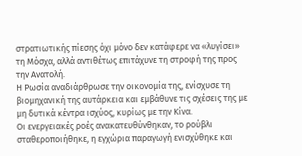στρατιωτικής πίεσης όχι μόνο δεν κατάφερε να «λυγίσει» τη Μόσχα, αλλά αντιθέτως επιτάχυνε τη στροφή της προς την Ανατολή.
Η Ρωσία αναδιάρθρωσε την οικονομία της, ενίσχυσε τη βιομηχανική της αυτάρκεια και εμβάθυνε τις σχέσεις της με μη δυτικά κέντρα ισχύος, κυρίως με την Κίνα.
Οι ενεργειακές ροές ανακατευθύνθηκαν, το ρούβλι σταθεροποιήθηκε, η εγχώρια παραγωγή ενισχύθηκε και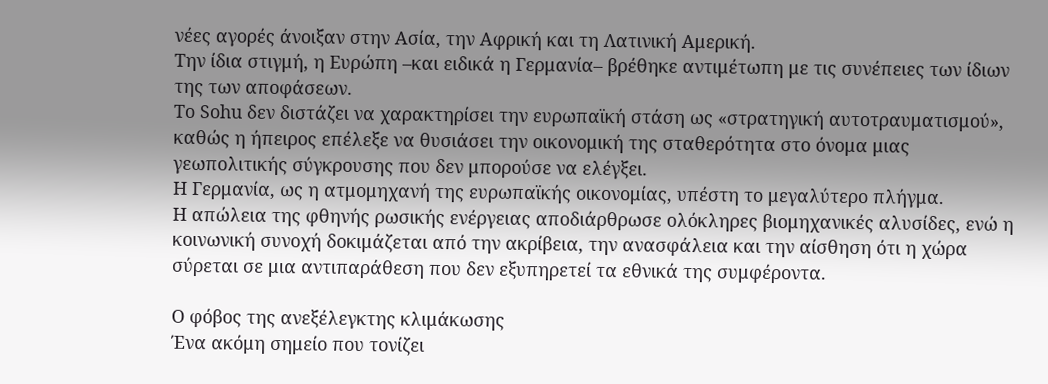νέες αγορές άνοιξαν στην Ασία, την Αφρική και τη Λατινική Αμερική.
Την ίδια στιγμή, η Ευρώπη –και ειδικά η Γερμανία– βρέθηκε αντιμέτωπη με τις συνέπειες των ίδιων της των αποφάσεων.
Το Sohu δεν διστάζει να χαρακτηρίσει την ευρωπαϊκή στάση ως «στρατηγική αυτοτραυματισμού», καθώς η ήπειρος επέλεξε να θυσιάσει την οικονομική της σταθερότητα στο όνομα μιας γεωπολιτικής σύγκρουσης που δεν μπορούσε να ελέγξει.
Η Γερμανία, ως η ατμομηχανή της ευρωπαϊκής οικονομίας, υπέστη το μεγαλύτερο πλήγμα.
Η απώλεια της φθηνής ρωσικής ενέργειας αποδιάρθρωσε ολόκληρες βιομηχανικές αλυσίδες, ενώ η κοινωνική συνοχή δοκιμάζεται από την ακρίβεια, την ανασφάλεια και την αίσθηση ότι η χώρα σύρεται σε μια αντιπαράθεση που δεν εξυπηρετεί τα εθνικά της συμφέροντα.

Ο φόβος της ανεξέλεγκτης κλιμάκωσης
Ένα ακόμη σημείο που τονίζει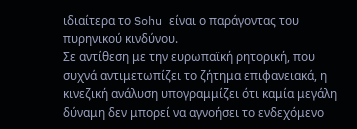ιδιαίτερα το Sohu είναι ο παράγοντας του πυρηνικού κινδύνου.
Σε αντίθεση με την ευρωπαϊκή ρητορική, που συχνά αντιμετωπίζει το ζήτημα επιφανειακά, η κινεζική ανάλυση υπογραμμίζει ότι καμία μεγάλη δύναμη δεν μπορεί να αγνοήσει το ενδεχόμενο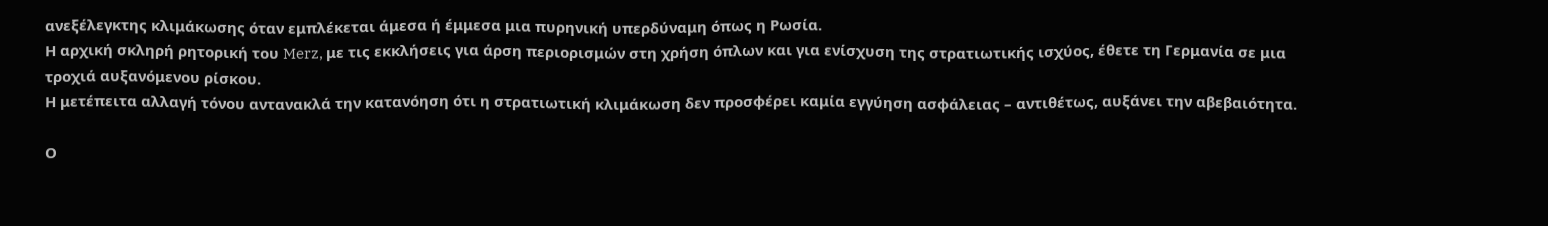ανεξέλεγκτης κλιμάκωσης όταν εμπλέκεται άμεσα ή έμμεσα μια πυρηνική υπερδύναμη όπως η Ρωσία.
Η αρχική σκληρή ρητορική του Merz, με τις εκκλήσεις για άρση περιορισμών στη χρήση όπλων και για ενίσχυση της στρατιωτικής ισχύος, έθετε τη Γερμανία σε μια τροχιά αυξανόμενου ρίσκου.
Η μετέπειτα αλλαγή τόνου αντανακλά την κατανόηση ότι η στρατιωτική κλιμάκωση δεν προσφέρει καμία εγγύηση ασφάλειας – αντιθέτως, αυξάνει την αβεβαιότητα.

Ο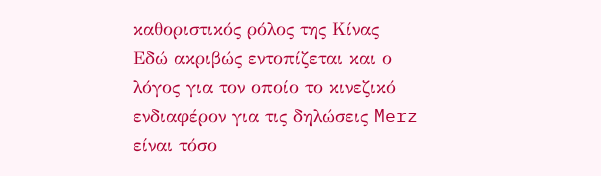καθοριστικός ρόλος της Κίνας
Εδώ ακριβώς εντοπίζεται και ο λόγος για τον οποίο το κινεζικό ενδιαφέρον για τις δηλώσεις Merz είναι τόσο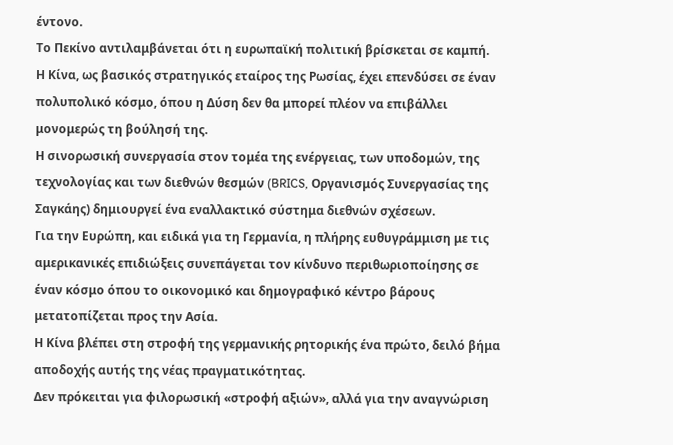έντονο.
Το Πεκίνο αντιλαμβάνεται ότι η ευρωπαϊκή πολιτική βρίσκεται σε καμπή.
Η Κίνα, ως βασικός στρατηγικός εταίρος της Ρωσίας, έχει επενδύσει σε έναν πολυπολικό κόσμο, όπου η Δύση δεν θα μπορεί πλέον να επιβάλλει μονομερώς τη βούλησή της.
Η σινορωσική συνεργασία στον τομέα της ενέργειας, των υποδομών, της τεχνολογίας και των διεθνών θεσμών (BRICS, Οργανισμός Συνεργασίας της Σαγκάης) δημιουργεί ένα εναλλακτικό σύστημα διεθνών σχέσεων.
Για την Ευρώπη, και ειδικά για τη Γερμανία, η πλήρης ευθυγράμμιση με τις αμερικανικές επιδιώξεις συνεπάγεται τον κίνδυνο περιθωριοποίησης σε έναν κόσμο όπου το οικονομικό και δημογραφικό κέντρο βάρους μετατοπίζεται προς την Ασία.
Η Κίνα βλέπει στη στροφή της γερμανικής ρητορικής ένα πρώτο, δειλό βήμα αποδοχής αυτής της νέας πραγματικότητας.
Δεν πρόκειται για φιλορωσική «στροφή αξιών», αλλά για την αναγνώριση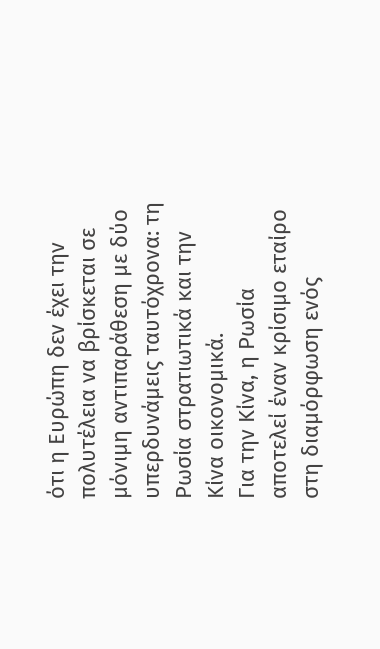ότι η Ευρώπη δεν έχει την πολυτέλεια να βρίσκεται σε μόνιμη αντιπαράθεση με δύο υπερδυνάμεις ταυτόχρονα: τη Ρωσία στρατιωτικά και την Κίνα οικονομικά.
Για την Κίνα, η Ρωσία αποτελεί έναν κρίσιμο εταίρο στη διαμόρφωση ενός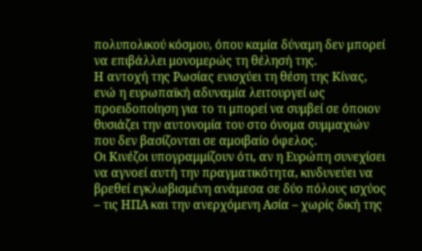πολυπολικού κόσμου, όπου καμία δύναμη δεν μπορεί να επιβάλλει μονομερώς τη θέλησή της.
Η αντοχή της Ρωσίας ενισχύει τη θέση της Κίνας, ενώ η ευρωπαϊκή αδυναμία λειτουργεί ως προειδοποίηση για το τι μπορεί να συμβεί σε όποιον θυσιάζει την αυτονομία του στο όνομα συμμαχιών που δεν βασίζονται σε αμοιβαίο όφελος.
Οι Κινέζοι υπογραμμίζουν ότι, αν η Ευρώπη συνεχίσει να αγνοεί αυτή την πραγματικότητα, κινδυνεύει να βρεθεί εγκλωβισμένη ανάμεσα σε δύο πόλους ισχύος – τις ΗΠΑ και την ανερχόμενη Ασία – χωρίς δική της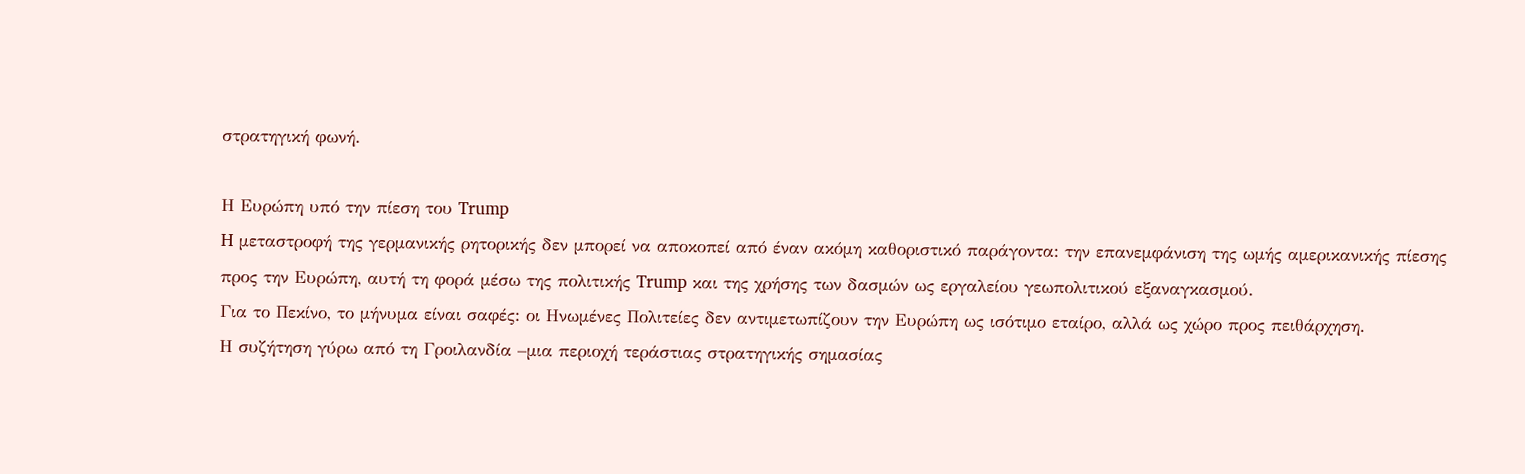στρατηγική φωνή.

Η Ευρώπη υπό την πίεση του Trump
H μεταστροφή της γερμανικής ρητορικής δεν μπορεί να αποκοπεί από έναν ακόμη καθοριστικό παράγοντα: την επανεμφάνιση της ωμής αμερικανικής πίεσης προς την Ευρώπη, αυτή τη φορά μέσω της πολιτικής Trump και της χρήσης των δασμών ως εργαλείου γεωπολιτικού εξαναγκασμού.
Για το Πεκίνο, το μήνυμα είναι σαφές: οι Ηνωμένες Πολιτείες δεν αντιμετωπίζουν την Ευρώπη ως ισότιμο εταίρο, αλλά ως χώρο προς πειθάρχηση.
Η συζήτηση γύρω από τη Γροιλανδία –μια περιοχή τεράστιας στρατηγικής σημασίας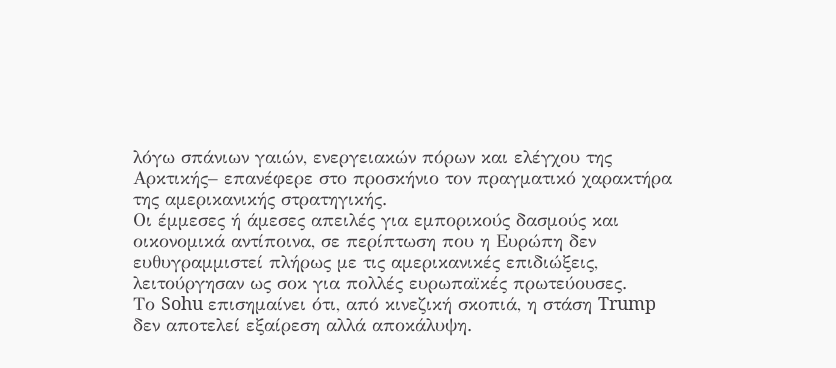λόγω σπάνιων γαιών, ενεργειακών πόρων και ελέγχου της Αρκτικής– επανέφερε στο προσκήνιο τον πραγματικό χαρακτήρα της αμερικανικής στρατηγικής.
Οι έμμεσες ή άμεσες απειλές για εμπορικούς δασμούς και οικονομικά αντίποινα, σε περίπτωση που η Ευρώπη δεν ευθυγραμμιστεί πλήρως με τις αμερικανικές επιδιώξεις, λειτούργησαν ως σοκ για πολλές ευρωπαϊκές πρωτεύουσες.
Το Sohu επισημαίνει ότι, από κινεζική σκοπιά, η στάση Trump δεν αποτελεί εξαίρεση αλλά αποκάλυψη.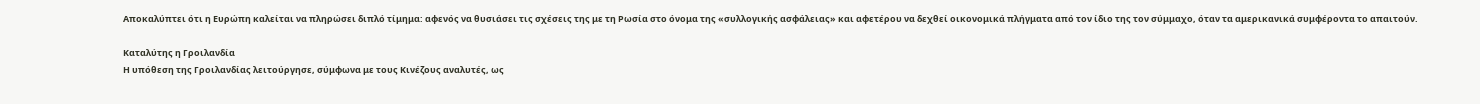Αποκαλύπτει ότι η Ευρώπη καλείται να πληρώσει διπλό τίμημα: αφενός να θυσιάσει τις σχέσεις της με τη Ρωσία στο όνομα της «συλλογικής ασφάλειας» και αφετέρου να δεχθεί οικονομικά πλήγματα από τον ίδιο της τον σύμμαχο, όταν τα αμερικανικά συμφέροντα το απαιτούν.

Καταλύτης η Γροιλανδία
Η υπόθεση της Γροιλανδίας λειτούργησε, σύμφωνα με τους Κινέζους αναλυτές, ως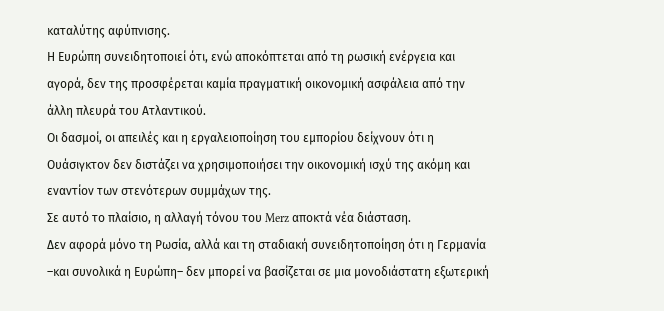καταλύτης αφύπνισης.
Η Ευρώπη συνειδητοποιεί ότι, ενώ αποκόπτεται από τη ρωσική ενέργεια και αγορά, δεν της προσφέρεται καμία πραγματική οικονομική ασφάλεια από την άλλη πλευρά του Ατλαντικού.
Οι δασμοί, οι απειλές και η εργαλειοποίηση του εμπορίου δείχνουν ότι η Ουάσιγκτον δεν διστάζει να χρησιμοποιήσει την οικονομική ισχύ της ακόμη και εναντίον των στενότερων συμμάχων της.
Σε αυτό το πλαίσιο, η αλλαγή τόνου του Merz αποκτά νέα διάσταση.
Δεν αφορά μόνο τη Ρωσία, αλλά και τη σταδιακή συνειδητοποίηση ότι η Γερμανία –και συνολικά η Ευρώπη– δεν μπορεί να βασίζεται σε μια μονοδιάστατη εξωτερική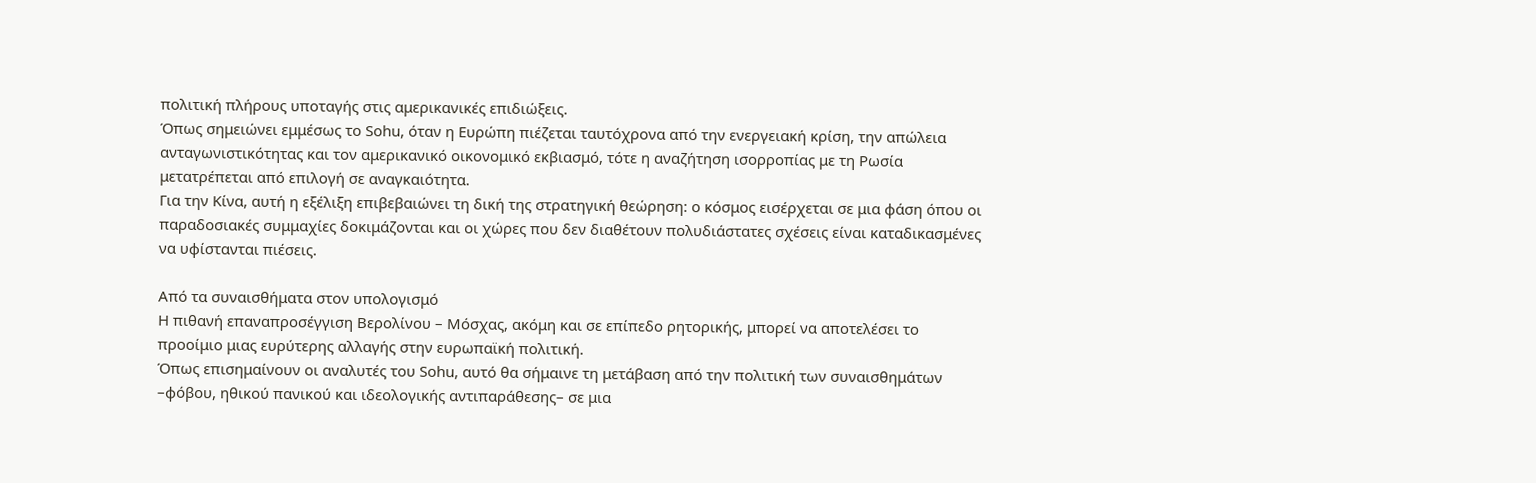πολιτική πλήρους υποταγής στις αμερικανικές επιδιώξεις.
Όπως σημειώνει εμμέσως το Sohu, όταν η Ευρώπη πιέζεται ταυτόχρονα από την ενεργειακή κρίση, την απώλεια ανταγωνιστικότητας και τον αμερικανικό οικονομικό εκβιασμό, τότε η αναζήτηση ισορροπίας με τη Ρωσία μετατρέπεται από επιλογή σε αναγκαιότητα.
Για την Κίνα, αυτή η εξέλιξη επιβεβαιώνει τη δική της στρατηγική θεώρηση: ο κόσμος εισέρχεται σε μια φάση όπου οι παραδοσιακές συμμαχίες δοκιμάζονται και οι χώρες που δεν διαθέτουν πολυδιάστατες σχέσεις είναι καταδικασμένες να υφίστανται πιέσεις.

Από τα συναισθήματα στον υπολογισμό
Η πιθανή επαναπροσέγγιση Βερολίνου – Μόσχας, ακόμη και σε επίπεδο ρητορικής, μπορεί να αποτελέσει το προοίμιο μιας ευρύτερης αλλαγής στην ευρωπαϊκή πολιτική.
Όπως επισημαίνουν οι αναλυτές του Sohu, αυτό θα σήμαινε τη μετάβαση από την πολιτική των συναισθημάτων –φόβου, ηθικού πανικού και ιδεολογικής αντιπαράθεσης– σε μια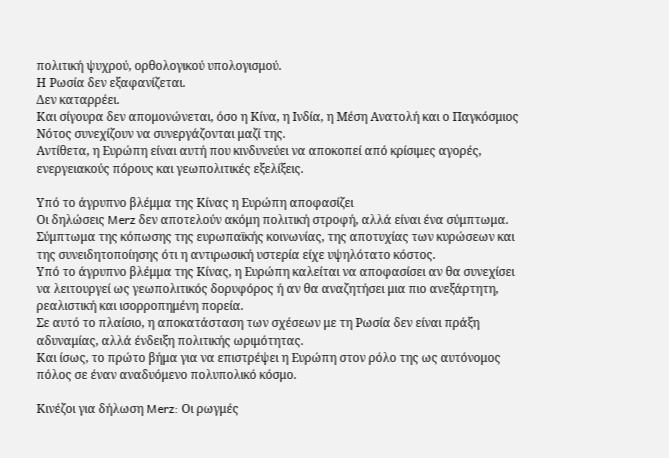πολιτική ψυχρού, ορθολογικού υπολογισμού.
Η Ρωσία δεν εξαφανίζεται.
Δεν καταρρέει.
Και σίγουρα δεν απομονώνεται, όσο η Κίνα, η Ινδία, η Μέση Ανατολή και ο Παγκόσμιος Νότος συνεχίζουν να συνεργάζονται μαζί της.
Αντίθετα, η Ευρώπη είναι αυτή που κινδυνεύει να αποκοπεί από κρίσιμες αγορές, ενεργειακούς πόρους και γεωπολιτικές εξελίξεις.

Υπό το άγρυπνο βλέμμα της Κίνας η Ευρώπη αποφασίζει
Οι δηλώσεις Merz δεν αποτελούν ακόμη πολιτική στροφή, αλλά είναι ένα σύμπτωμα.
Σύμπτωμα της κόπωσης της ευρωπαϊκής κοινωνίας, της αποτυχίας των κυρώσεων και της συνειδητοποίησης ότι η αντιρωσική υστερία είχε υψηλότατο κόστος.
Υπό το άγρυπνο βλέμμα της Κίνας, η Ευρώπη καλείται να αποφασίσει αν θα συνεχίσει να λειτουργεί ως γεωπολιτικός δορυφόρος ή αν θα αναζητήσει μια πιο ανεξάρτητη, ρεαλιστική και ισορροπημένη πορεία.
Σε αυτό το πλαίσιο, η αποκατάσταση των σχέσεων με τη Ρωσία δεν είναι πράξη αδυναμίας, αλλά ένδειξη πολιτικής ωριμότητας.
Και ίσως, το πρώτο βήμα για να επιστρέψει η Ευρώπη στον ρόλο της ως αυτόνομος πόλος σε έναν αναδυόμενο πολυπολικό κόσμο.

Κινέζοι για δήλωση Merz: Οι ρωγμές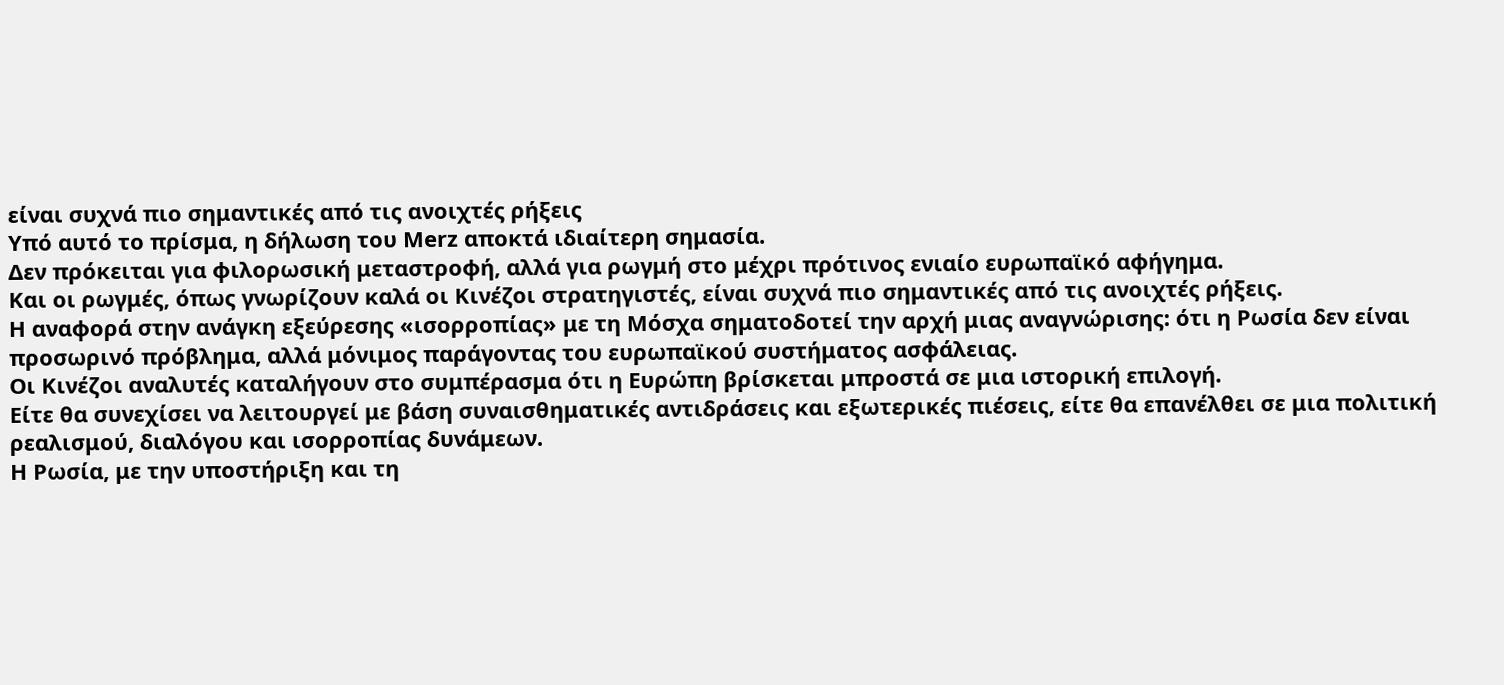είναι συχνά πιο σημαντικές από τις ανοιχτές ρήξεις
Υπό αυτό το πρίσμα, η δήλωση του Merz αποκτά ιδιαίτερη σημασία.
Δεν πρόκειται για φιλορωσική μεταστροφή, αλλά για ρωγμή στο μέχρι πρότινος ενιαίο ευρωπαϊκό αφήγημα.
Και οι ρωγμές, όπως γνωρίζουν καλά οι Κινέζοι στρατηγιστές, είναι συχνά πιο σημαντικές από τις ανοιχτές ρήξεις.
Η αναφορά στην ανάγκη εξεύρεσης «ισορροπίας» με τη Μόσχα σηματοδοτεί την αρχή μιας αναγνώρισης: ότι η Ρωσία δεν είναι προσωρινό πρόβλημα, αλλά μόνιμος παράγοντας του ευρωπαϊκού συστήματος ασφάλειας.
Οι Κινέζοι αναλυτές καταλήγουν στο συμπέρασμα ότι η Ευρώπη βρίσκεται μπροστά σε μια ιστορική επιλογή.
Είτε θα συνεχίσει να λειτουργεί με βάση συναισθηματικές αντιδράσεις και εξωτερικές πιέσεις, είτε θα επανέλθει σε μια πολιτική ρεαλισμού, διαλόγου και ισορροπίας δυνάμεων.
Η Ρωσία, με την υποστήριξη και τη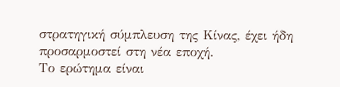στρατηγική σύμπλευση της Κίνας, έχει ήδη προσαρμοστεί στη νέα εποχή.
Το ερώτημα είναι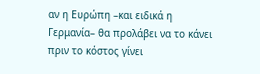αν η Ευρώπη –και ειδικά η Γερμανία– θα προλάβει να το κάνει πριν το κόστος γίνει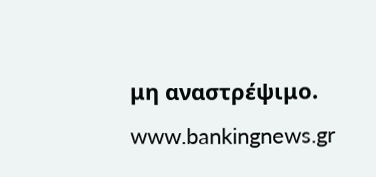μη αναστρέψιμο.
www.bankingnews.gr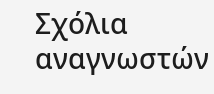Σχόλια αναγνωστών